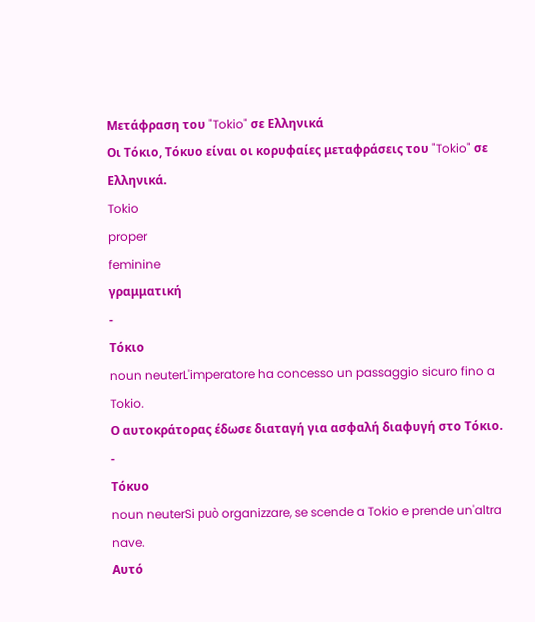Μετάφραση του "Tokio" σε Ελληνικά
Οι Τόκιο, Τόκυο είναι οι κορυφαίες μεταφράσεις του "Tokio" σε Ελληνικά.
Tokio
proper
feminine
γραμματική
-
Τόκιο
noun neuterL'imperatore ha concesso un passaggio sicuro fino a Tokio.
Ο αυτοκράτορας έδωσε διαταγή για ασφαλή διαφυγή στο Τόκιο.
-
Τόκυο
noun neuterSi può organizzare, se scende a Tokio e prende un'altra nave.
Αυτό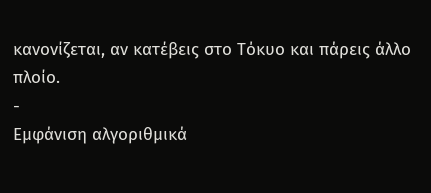κανονίζεται, αν κατέβεις στο Τόκυο και πάρεις άλλο πλοίο.
-
Εμφάνιση αλγοριθμικά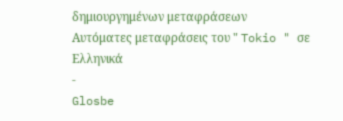δημιουργημένων μεταφράσεων
Αυτόματες μεταφράσεις του " Tokio " σε Ελληνικά
-
Glosbe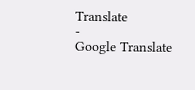Translate
-
Google Translate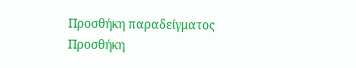Προσθήκη παραδείγματος
Προσθήκη